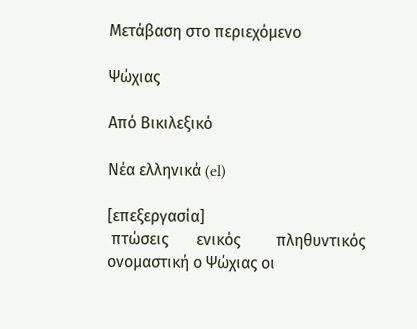Μετάβαση στο περιεχόμενο

Ψώχιας

Από Βικιλεξικό

Νέα ελληνικά (el)

[επεξεργασία]
 πτώσεις       ενικός         πληθυντικός
ονομαστική ο Ψώχιας οι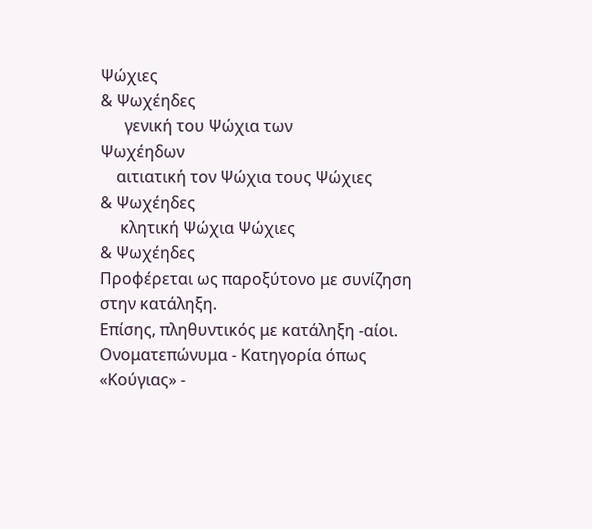Ψώχιες
& Ψωχέηδες
      γενική του Ψώχια των
Ψωχέηδων
    αιτιατική τον Ψώχια τους Ψώχιες
& Ψωχέηδες
     κλητική Ψώχια Ψώχιες
& Ψωχέηδες
Προφέρεται ως παροξύτονο με συνίζηση στην κατάληξη.
Επίσης, πληθυντικός με κατάληξη -αίοι.
Ονοματεπώνυμα - Κατηγορία όπως «Κούγιας» -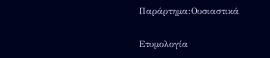Παράρτημα:Ουσιαστικά

Ετυμολογία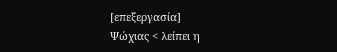[επεξεργασία]
Ψώχιας < λείπει η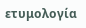ετυμολογία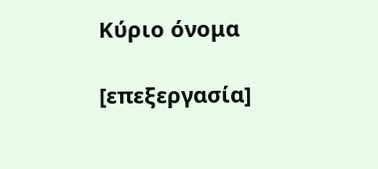Κύριο όνομα

[επεξεργασία]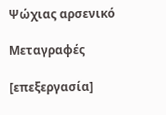Ψώχιας αρσενικό

Μεταγραφές

[επεξεργασία]